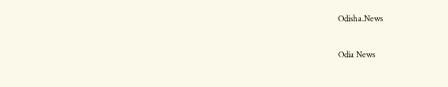Odisha.News

Odia News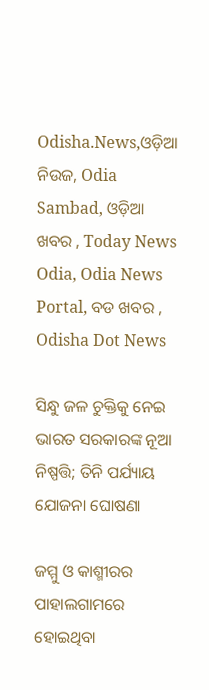Odisha.News,ଓଡ଼ିଆ ନିଉଜ, Odia Sambad, ଓଡ଼ିଆ ଖବର , Today News Odia, Odia News Portal, ବଡ ଖବର , Odisha Dot News

ସିନ୍ଧୁ ଜଳ ଚୁକ୍ତିକୁ ନେଇ ଭାରତ ସରକାରଙ୍କ ନୂଆ ନିଷ୍ପତ୍ତି; ତିନି ପର୍ଯ୍ୟାୟ ଯୋଜନା ଘୋଷଣା

ଜମ୍ମୁ ଓ କାଶ୍ମୀରର ପାହାଲଗାମରେ ହୋଇଥିବା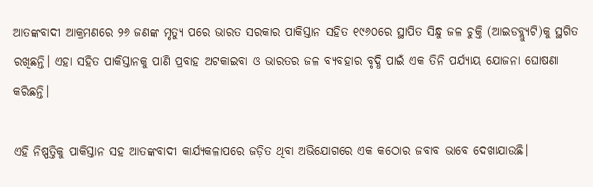ଆତଙ୍କବାଦୀ ଆକ୍ରମଣରେ ୨୬ ଜଣଙ୍କ ମୃତ୍ୟୁ ପରେ ଭାରତ ସରକାର ପାକିସ୍ତାନ ସହିତ ୧୯୬୦ରେ ସ୍ଥାପିତ ସିନ୍ଧୁ ଜଳ ଚୁକ୍ତି (ଆଇଡବ୍ଲ୍ୟୁଟି)କୁ ସ୍ଥଗିତ ରଖିଛନ୍ତି। ଏହା ସହିତ ପାକିସ୍ତାନକୁ ପାଣି ପ୍ରବାହ ଅଟକାଇବା ଓ ଭାରତର ଜଳ ବ୍ୟବହାର ବୃଦ୍ଧି ପାଇଁ ଏକ ତିନି ପର୍ଯ୍ୟାୟ ଯୋଜନା ଘୋଷଣା କରିଛନ୍ତି।

ଏହି ନିଷ୍ପତ୍ତିକୁ ପାକିସ୍ତାନ ସହ ଆତଙ୍କବାଦୀ କାର୍ଯ୍ୟକଳାପରେ ଜଡ଼ିତ ଥିବା ଅଭିଯୋଗରେ ଏକ କଠୋର ଜବାବ ଭାବେ ଦେଖାଯାଉଛି।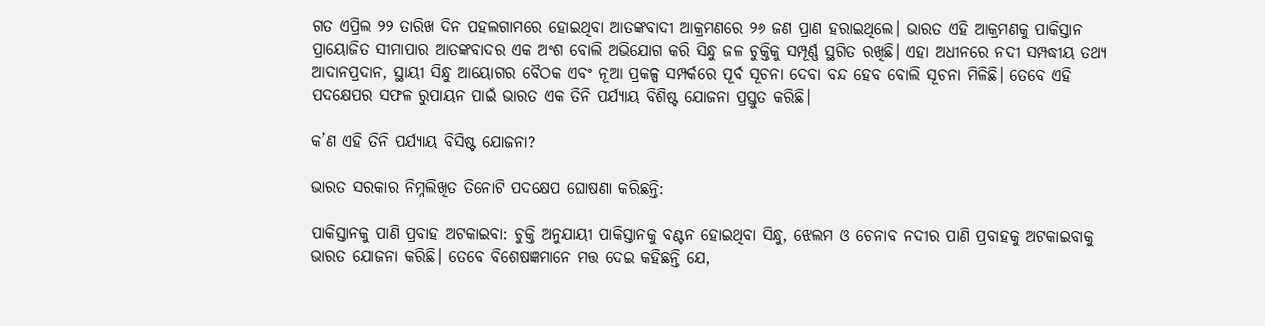ଗତ ଏପ୍ରିଲ ୨୨ ତାରିଖ ଦିନ ପହଲଗାମରେ ହୋଇଥିବା ଆତଙ୍କବାଦୀ ଆକ୍ରମଣରେ ୨୬ ଜଣ ପ୍ରାଣ ହରାଇଥିଲେ। ଭାରତ ଏହି ଆକ୍ରମଣକୁ ପାକିସ୍ତାନ ପ୍ରାୟୋଜିତ ସୀମାପାର ଆତଙ୍କବାଦର ଏକ ଅଂଶ ବୋଲି ଅଭିଯୋଗ କରି ସିନ୍ଧୁ ଜଳ ଚୁକ୍ତିକୁ ସମ୍ପୂର୍ଣ୍ଣ ସ୍ଥଗିତ ରଖିଛି। ଏହା ଅଧୀନରେ ନଦୀ ସମ୍ପଦ୍ଧୀୟ ତଥ୍ୟ ଆଦାନପ୍ରଦାନ, ସ୍ଥାୟୀ ସିନ୍ଧୁ ଆୟୋଗର ବୈଠକ ଏବଂ ନୂଆ ପ୍ରକଳ୍ପ ସମ୍ପର୍କରେ ପୂର୍ବ ସୂଚନା ଦେବା ବନ୍ଦ ହେବ ବୋଲି ସୂଚନା ମିଳିଛି। ତେବେ ଏହି ପଦକ୍ଷେପର ସଫଳ ରୁପାୟନ ପାଇଁ ଭାରତ ଏକ ତିନି ପର୍ଯ୍ୟାୟ ବିଶିଷ୍ଟ ଯୋଜନା ପ୍ରସ୍ତୁତ କରିଛି।

କ’ଣ ଏହି ତିନି ପର୍ଯ୍ୟାୟ ବିସିଷ୍ଟ ଯୋଜନା?

ଭାରତ ସରକାର ନିମ୍ନଲିଖିତ ତିନୋଟି ପଦକ୍ଷେପ ଘୋଷଣା କରିଛନ୍ତି:

ପାକିସ୍ତାନକୁ ପାଣି ପ୍ରବାହ ଅଟକାଇବା: ଚୁକ୍ତି ଅନୁଯାୟୀ ପାକିସ୍ତାନକୁ ବଣ୍ଟନ ହୋଇଥିବା ସିନ୍ଧୁ, ଝେଲମ ଓ ଚେନାବ ନଦୀର ପାଣି ପ୍ରବାହକୁ ଅଟକାଇବାକୁ ଭାରତ ଯୋଜନା କରିଛି। ତେବେ ବିଶେଷଜ୍ଞମାନେ ମତ୍ତ ଦେଇ କହିଛନ୍ତି ଯେ,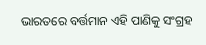ଭାରତରେ ବର୍ତ୍ତମାନ ଏହି ପାଣିକୁ ସଂଗ୍ରହ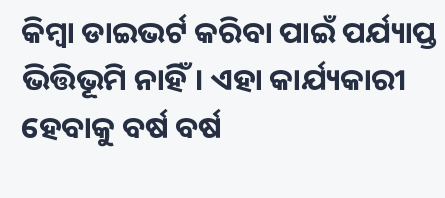କିମ୍ବା ଡାଇଭର୍ଟ କରିବା ପାଇଁ ପର୍ଯ୍ୟାପ୍ତ ଭିତ୍ତିଭୂମି ନାହିଁ। ଏହା କାର୍ଯ୍ୟକାରୀ ହେବାକୁ ବର୍ଷ ବର୍ଷ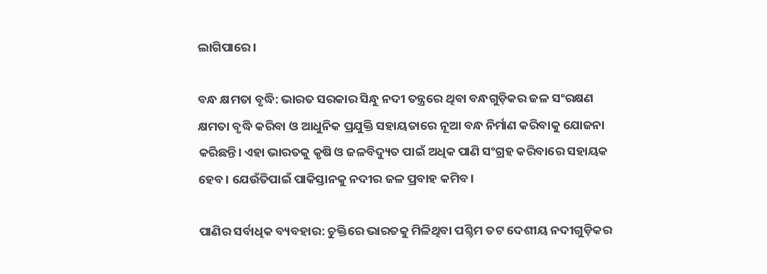ଲାଗିପାରେ।

ବନ୍ଧ କ୍ଷମତା ବୃଦ୍ଧି: ଭାରତ ସରକାର ସିନ୍ଧୁ ନଦୀ ତନ୍ତ୍ରରେ ଥିବା ବନ୍ଧଗୁଡ଼ିକର ଜଳ ସଂରକ୍ଷଣ କ୍ଷମତା ବୃଦ୍ଧି କରିବା ଓ ଆଧୁନିକ ପ୍ରଯୁକ୍ତି ସହାୟତାରେ ନୂଆ ବନ୍ଧ ନିର୍ମାଣ କରିବାକୁ ଯୋଜନା କରିଛନ୍ତି। ଏହା ଭାରତକୁ କୃଷି ଓ ଜଳବିଦ୍ୟୁତ ପାଇଁ ଅଧିକ ପାଣି ସଂଗ୍ରହ କରିବାରେ ସହାୟକ ହେବ। ଯେଉଁତିପାଇଁ ପାକିସ୍ତାନକୁ ନଦୀର ଜଳ ପ୍ରବାହ କମିବ।

ପାଣିର ସର୍ବାଧିକ ବ୍ୟବହାର: ଚୁକ୍ତିରେ ଭାରତକୁ ମିଳିଥିବା ପଶ୍ଚିମ ତଟ ଦେଶୀୟ ନଦୀଗୁଡ଼ିକର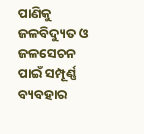ପାଣିକୁ ଜଳବିଦ୍ୟୁତ ଓ ଜଳସେଚନ ପାଇଁ ସମ୍ପୂର୍ଣ୍ଣ ବ୍ୟବହାର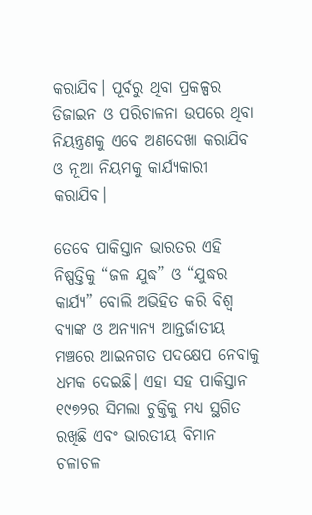କରାଯିବ। ପୂର୍ବରୁ ଥିବା ପ୍ରକଳ୍ପର ଡିଜାଇନ ଓ ପରିଚାଳନା ଉପରେ ଥିବା ନିୟନ୍ତ୍ରଣକୁ ଏବେ ଅଣଦେଖା କରାଯିବ ଓ ନୂଆ ନିୟମକୁ କାର୍ଯ୍ୟକାରୀ କରାଯିବ।

ତେବେ ପାକିସ୍ତାନ ଭାରତର ଏହି ନିଷ୍ପତ୍ତିକୁ “ଜଳ ଯୁଦ୍ଧ” ଓ “ଯୁଦ୍ଧର କାର୍ଯ୍ୟ” ବୋଲି ଅଭିହିତ କରି ବିଶ୍ଵ ବ୍ୟାଙ୍କ ଓ ଅନ୍ୟାନ୍ୟ ଆନ୍ତର୍ଜାତୀୟ ମଞ୍ଚରେ ଆଇନଗତ ପଦକ୍ଷେପ ନେବାକୁ ଧମକ ଦେଇଛି। ଏହା ସହ ପାକିସ୍ତାନ ୧୯୭୨ର ସିମଲା ଚୁକ୍ତିକୁ ମଧ୍ୟ ସ୍ଥଗିତ ରଖିଛି ଏବଂ ଭାରତୀୟ ବିମାନ ଚଳାଚଳ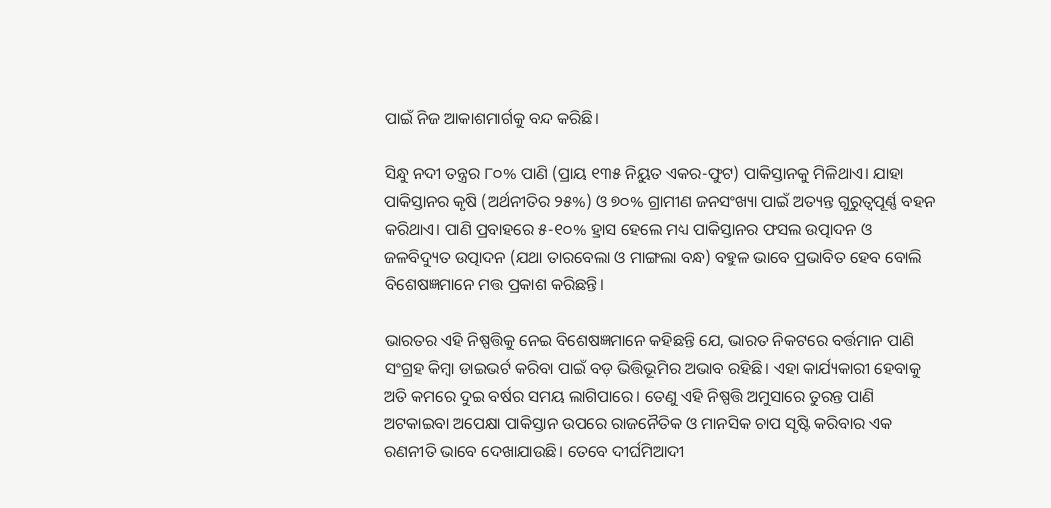ପାଇଁ ନିଜ ଆକାଶମାର୍ଗକୁ ବନ୍ଦ କରିଛି।

ସିନ୍ଧୁ ନଦୀ ତନ୍ତ୍ରର ୮୦% ପାଣି (ପ୍ରାୟ ୧୩୫ ନିୟୁତ ଏକର-ଫୁଟ) ପାକିସ୍ତାନକୁ ମିଳିଥାଏ। ଯାହା ପାକିସ୍ତାନର କୃଷି (ଅର୍ଥନୀତିର ୨୫%) ଓ ୭୦% ଗ୍ରାମୀଣ ଜନସଂଖ୍ୟା ପାଇଁ ଅତ୍ୟନ୍ତ ଗୁରୁତ୍ଵପୂର୍ଣ୍ଣ ବହନ କରିଥାଏ। ପାଣି ପ୍ରବାହରେ ୫-୧୦% ହ୍ରାସ ହେଲେ ମଧ୍ୟ ପାକିସ୍ତାନର ଫସଲ ଉତ୍ପାଦନ ଓ ଜଳବିଦ୍ୟୁତ ଉତ୍ପାଦନ (ଯଥା ତାରବେଲା ଓ ମାଙ୍ଗଲା ବନ୍ଧ) ବହୁଳ ଭାବେ ପ୍ରଭାବିତ ହେବ ବୋଲି ବିଶେଷଜ୍ଞମାନେ ମତ୍ତ ପ୍ରକାଶ କରିଛନ୍ତି।

ଭାରତର ଏହି ନିଷ୍ପତ୍ତିକୁ ନେଇ ବିଶେଷଜ୍ଞମାନେ କହିଛନ୍ତି ଯେ, ଭାରତ ନିକଟରେ ବର୍ତ୍ତମାନ ପାଣି ସଂଗ୍ରହ କିମ୍ବା ଡାଇଭର୍ଟ କରିବା ପାଇଁ ବଡ଼ ଭିତ୍ତିଭୂମିର ଅଭାବ ରହିଛି। ଏହା କାର୍ଯ୍ୟକାରୀ ହେବାକୁ ଅତି କମରେ ଦୁଇ ବର୍ଷର ସମୟ ଲାଗିପାରେ। ତେଣୁ ଏହି ନିଷ୍ପତ୍ତି ଅମୁସାରେ ତୁରନ୍ତ ପାଣି ଅଟକାଇବା ଅପେକ୍ଷା ପାକିସ୍ତାନ ଉପରେ ରାଜନୈତିକ ଓ ମାନସିକ ଚାପ ସୃଷ୍ଟି କରିବାର ଏକ ରଣନୀତି ଭାବେ ଦେଖାଯାଉଛି। ତେବେ ଦୀର୍ଘମିଆଦୀ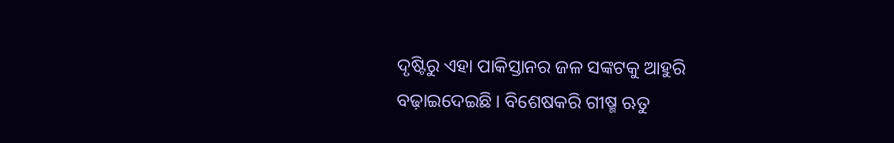ଦୃଷ୍ଟିରୁ ଏହା ପାକିସ୍ତାନର ଜଳ ସଙ୍କଟକୁ ଆହୁରି ବଢ଼ାଇଦେଇଛି। ବିଶେଷକରି ଗୀଷ୍ମ ଋତୁ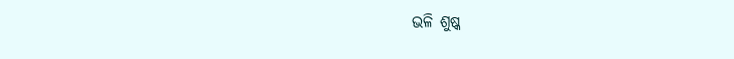ଭଳି ଶୁଷ୍କ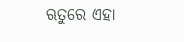ଋତୁରେ ଏହା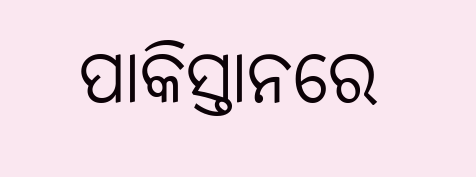ପାକିସ୍ତାନରେ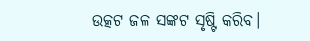ଉତ୍କଟ ଜଳ ସଙ୍କଟ ସୃଷ୍ଟି କରିବ।